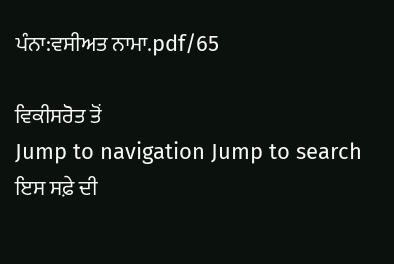ਪੰਨਾ:ਵਸੀਅਤ ਨਾਮਾ.pdf/65

ਵਿਕੀਸਰੋਤ ਤੋਂ
Jump to navigation Jump to search
ਇਸ ਸਫ਼ੇ ਦੀ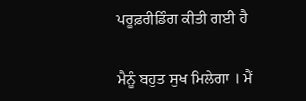ਪਰੂਫ਼ਰੀਡਿੰਗ ਕੀਤੀ ਗਈ ਹੈ


ਮੈਨੂੰ ਬਹੁਤ ਸੁਖ ਮਿਲੇਗਾ । ਮੈਂ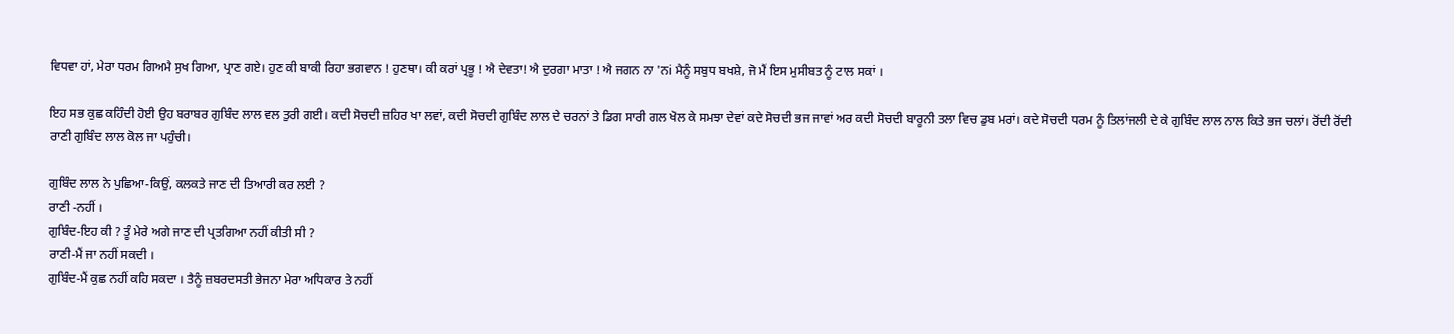ਵਿਧਵਾ ਹਾਂ, ਮੇਰਾ ਧਰਮ ਗਿਅਮੈ ਸੁਖ ਗਿਆ, ਪ੍ਰਾਣ ਗਏ। ਹੁਣ ਕੀ ਬਾਕੀ ਰਿਹਾ ਭਗਵਾਨ ! ਹੁਣਥਾ। ਕੀ ਕਰਾਂ ਪ੍ਰਭੂ ! ਐ ਦੇਵਤਾ! ਐ ਦੁਰਗਾ ਮਾਤਾ ! ਐ ਜਗਨ ਨਾ 'ਨi ਮੈਨੂੰ ਸਬੁਧ ਬਖਸ਼ੇ, ਜੋ ਮੈਂ ਇਸ ਮੁਸੀਬਤ ਨੂੰ ਟਾਲ ਸਕਾਂ ।

ਇਹ ਸਭ ਕੁਛ ਕਹਿੰਦੀ ਹੋਈ ਉਹ ਬਰਾਬਰ ਗੁਬਿੰਦ ਲਾਲ ਵਲ ਤੁਰੀ ਗਈ। ਕਦੀ ਸੋਚਦੀ ਜ਼ਹਿਰ ਖਾ ਲਵਾਂ, ਕਦੀ ਸੋਚਦੀ ਗੁਬਿੰਦ ਲਾਲ ਦੇ ਚਰਨਾਂ ਤੇ ਡਿਗ ਸਾਰੀ ਗਲ ਖੋਲ ਕੇ ਸਮਝਾ ਦੇਵਾਂ ਕਦੇ ਸੋਚਦੀ ਭਜ ਜਾਵਾਂ ਅਰ ਕਦੀ ਸੋਚਦੀ ਬਾਰੂਨੀ ਤਲਾ ਵਿਚ ਡੁਬ ਮਰਾਂ। ਕਦੇ ਸੋਚਦੀ ਧਰਮ ਨੂੰ ਤਿਲਾਂਜਲੀ ਦੇ ਕੇ ਗੁਬਿੰਦ ਲਾਲ ਨਾਲ ਕਿਤੇ ਭਜ ਚਲਾਂ। ਰੋਂਦੀ ਰੋਂਦੀ ਰਾਣੀ ਗੁਬਿੰਦ ਲਾਲ ਕੋਲ ਜਾ ਪਹੁੰਚੀ।

ਗੁਬਿੰਦ ਲਾਲ ਨੇ ਪੁਛਿਆ-ਕਿਉਂ, ਕਲਕਤੇ ਜਾਣ ਦੀ ਤਿਆਰੀ ਕਰ ਲਈ ?
ਰਾਣੀ -ਨਹੀਂ ।
ਗੁਬਿੰਦ-ਇਹ ਕੀ ? ਤੂੰ ਮੇਰੇ ਅਗੇ ਜਾਣ ਦੀ ਪ੍ਰਤਗਿਆ ਨਹੀਂ ਕੀਤੀ ਸੀ ?
ਰਾਣੀ-ਮੈਂ ਜਾ ਨਹੀਂ ਸਕਦੀ ।
ਗੁਬਿੰਦ-ਮੈਂ ਕੁਛ ਨਹੀਂ ਕਹਿ ਸਕਦਾ । ਤੈਨੂੰ ਜ਼ਬਰਦਸਤੀ ਭੇਜਨਾ ਮੇਰਾ ਅਧਿਕਾਰ ਤੇ ਨਹੀਂ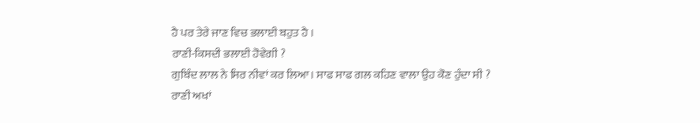ਹੈ ਪਰ ਤੇਰੇ ਜਾਣ ਵਿਚ ਭਲਾਈ ਬਹੁਤ ਹੈ ।
ਰਾਣੀ-ਕਿਸਦੀ ਭਲਾਈ ਹੋਵੇਗੀ ?
ਗੁਬਿੰਦ ਲਾਲ ਨੇ ਸਿਰ ਨੀਵਾਂ ਕਰ ਲਿਆ। ਸਾਫ ਸਾਫ ਗਲ ਕਹਿਣ ਵਾਲਾ ਉਹ ਕੋਣ ਹੁੰਦਾ ਸੀ ?
ਰਾਣੀ ਅਖਾਂ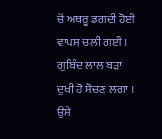ਚੋਂ ਅਥਰੂ ਡਗਦੀ ਹੋਈ ਵਾਪਸ ਚਲੀ ਗਈ । ਗੁਬਿੰਦ ਲਾਲ ਬੜਾ ਦੁਖੀ ਹੋ ਸੋਚਣ ਲਗਾ । ਉਸੇ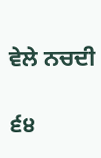ਵੇਲੇ ਨਚਦੀ

੬੪